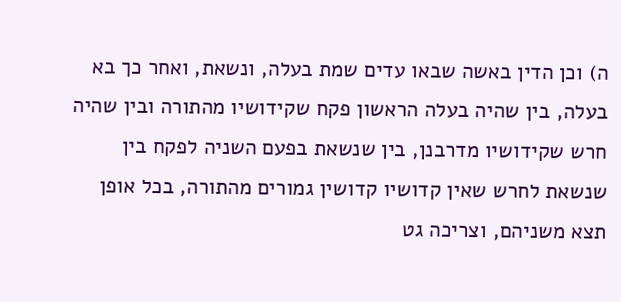ה) וכן הדין באשה שבאו עדים שמת בעלה, ונשאת, ואחר כך בא בעלה, בין שהיה בעלה הראשון פקח שקידושיו מהתורה ובין שהיה חרש שקידושיו מדרבנן, בין שנשאת בפעם השניה לפקח בין שנשאת לחרש שאין קדושיו קדושין גמורים מהתורה, בכל אופן תצא משניהם, וצריכה גט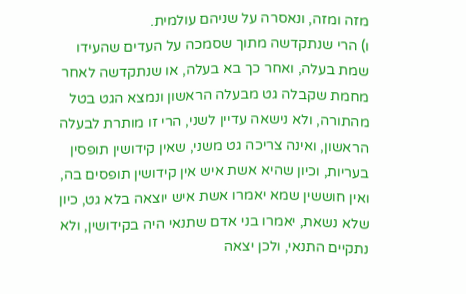מזה ומזה, ונאסרה על שניהם עולמית.
ו) הרי שנתקדשה מתוך שסמכה על העדים שהעידו שמת בעלה, ואחר כך בא בעלה, או שנתקדשה לאחר מחמת שקבלה גט מבעלה הראשון ונמצא הגט בטל מהתורה, ולא נישאה עדיין לשני, הרי זו מותרת לבעלה הראשון, ואינה צריכה גט משני, שאין קידושין תופסין בעריות, וכיון שהיא אשת איש אין קידושין תופסים בה, ואין חוששין שמא יאמרו אשת איש יוצאה בלא גט, כיון שלא נשאת, יאמרו בני אדם שתנאי היה בקידושין, ולא נתקיים התנאי, ולכן יצאה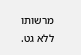מרשותו ללא גט.